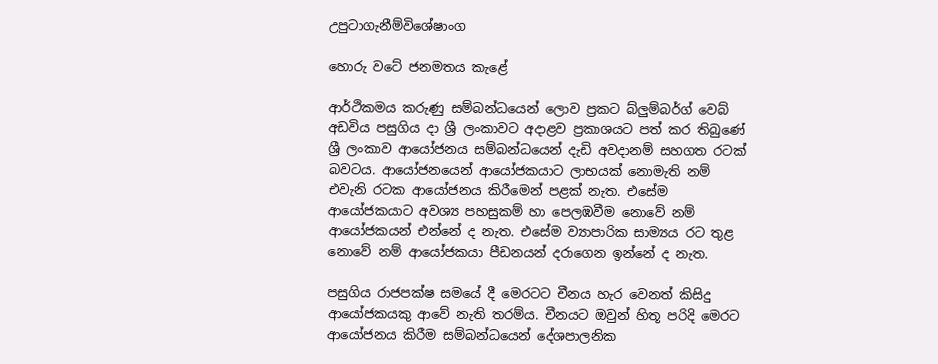උපුටාගැනීම්විශේෂාංග

හොරු වටේ ජනමතය කැළේ

ආර්ථිකමය කරුණු සම්බන්ධයෙන් ලොව ප්‍රකට බ්ලුම්බර්ග් වෙබ් අඩවිය පසුගිය දා ශ්‍රී ලංකාවට අදාළව ප්‍රකාශයට පත් කර තිබුණේ ශ්‍රී ලංකාව ආයෝජනය සම්බන්ධයෙන් දැඩි අවදානම් සහගත රටක් බවටය. ආයෝජනයෙන් ආයෝජකයාට ලාභයක් නොමැති නම් එවැනි රටක ආයෝජනය කිරීමෙන් පළක් නැත. එසේම ආයෝජකයාට අවශ්‍ය පහසුකම් හා පෙලඹවීම නොවේ නම් ආයෝජකයන් එන්නේ ද නැත. එසේම ව්‍යාපාරික සාම්‍යය රට තුළ නොවේ නම් ආයෝජකයා පීඩනයන් දරාගෙන ඉන්නේ ද නැත.

පසුගිය රාජපක්ෂ සමයේ දී මෙරටට චීනය හැර වෙනත් කිසිදු ආයෝජකයකු ආවේ නැති තරම්ය. චීනයට ඔවුන් හිතූ පරිදි මෙරට ආයෝජනය කිරීම සම්බන්ධයෙන් දේශපාලනික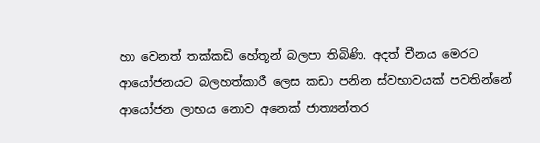හා වෙනත් තක්කඩි හේතූන් බලපා තිබිණි. අදත් චීනය මෙරට ආයෝජනයට බලහත්කාරී ලෙස කඩා පනින ස්වභාවයක් පවතින්නේ ආයෝජන ලාභය නොව අනෙක් ජාත්‍යන්තර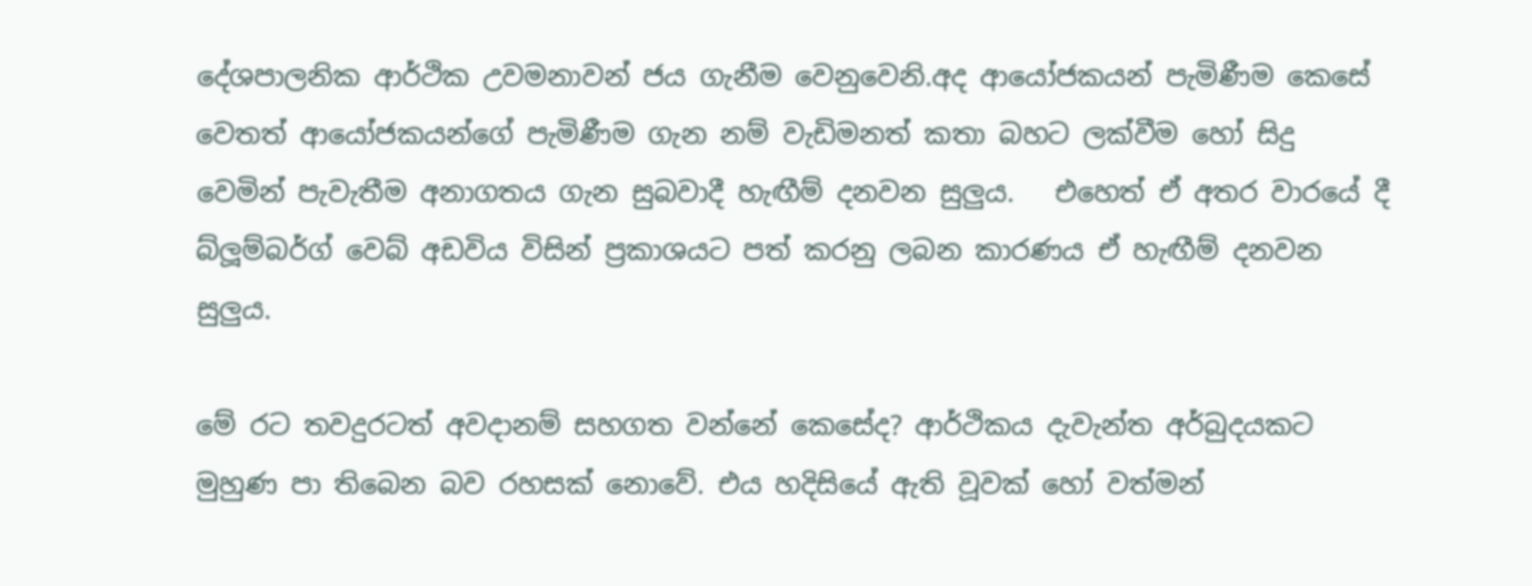දේශපාලනික ආර්ථික උවමනාවන් ජය ගැනීම වෙනුවෙනි.අද ආයෝජකයන් පැමිණීම කෙසේ වෙතත් ආයෝජකයන්ගේ පැමිණීම ගැන නම් වැඩිමනත් කතා බහට ලක්වීම හෝ සිදු වෙමින් පැවැතීම අනාගතය ගැන සුබවාදී හැඟීම් දනවන සුලුය.   එහෙත් ඒ අතර වාරයේ දී බ්ලූම්බර්ග් වෙබ් අඩවිය විසින් ප්‍රකාශයට පත් කරනු ලබන කාරණය ඒ හැඟීම් දනවන සුලුය.

මේ රට තවදුරටත් අවදානම් සහගත වන්නේ කෙසේද? ආර්ථිකය දැවැන්ත අර්බුදයකට මුහුණ පා තිබෙන බව රහසක් නොවේ. එය හදිසියේ ඇති වූවක් හෝ වත්මන්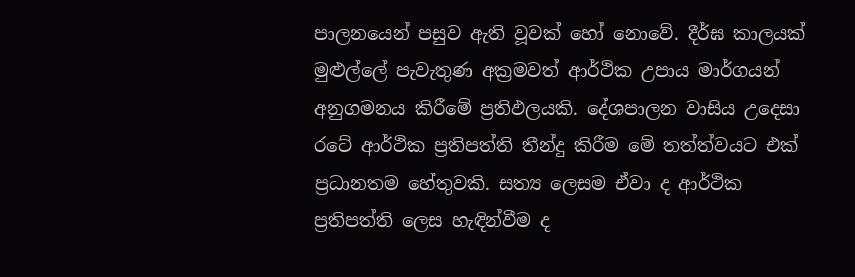පාලනයෙන් පසුව ඇති වූවක් හෝ නොවේ. දීර්ඝ කාලයක් මුළුල්ලේ පැවැතුණ අක්‍රමවත් ආර්ථික උපාය මාර්ගයන් අනුගමනය කිරීමේ ප්‍රතිඵලයකි. දේශපාලන වාසිය උදෙසා රටේ ආර්ථික ප්‍රතිපත්ති තීන්දු කිරීම මේ තත්ත්වයට එක් ප්‍රධානතම හේතුවකි. සත්‍ය ලෙසම ඒවා ද ආර්ථික ප්‍රතිපත්ති ලෙස හැඳින්වීම ද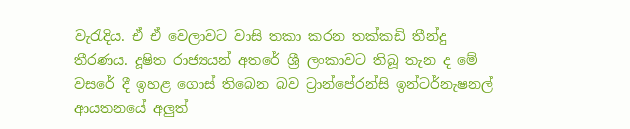වැරැදිය. ඒ ඒ වෙලාවට වාසි තකා කරන තක්කඩි තීන්දු තීරණය. දූෂිත රාජ්‍යයන් අතරේ ශ්‍රී ලංකාවට තිබූ තැන ද මේ වසරේ දී ඉහළ ගොස් තිබෙන බව ට්‍රාන්පේරන්සි ඉන්ටර්නැෂනල් ආයතනයේ අලුත්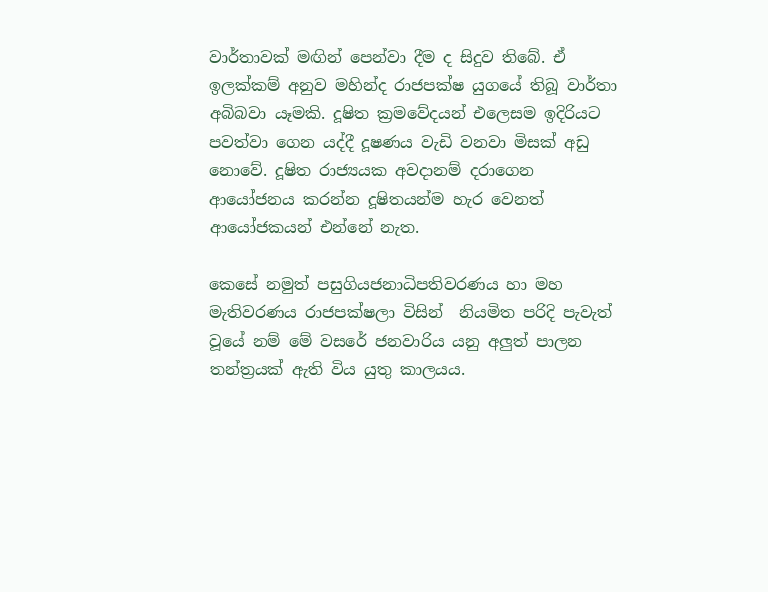වාර්තාවක් මඟින් පෙන්වා දීම ද සිදුව තිබේ. ඒ ඉලක්කම් අනුව මහින්ද රාජපක්ෂ යුගයේ තිබූ වාර්තා අබිබවා යෑමකි. දූෂිත ක්‍රමවේදයන් එලෙසම ඉදිරියට පවත්වා ගෙන යද්දී දූෂණය වැඩි වනවා මිසක් අඩු නොවේ. දූෂිත රාජ්‍යයක අවදානම් දරාගෙන ආයෝජනය කරන්න දූෂිතයන්ම හැර වෙනත් ආයෝජකයන් එන්නේ නැත.

කෙසේ නමුත් පසුගියජනාධිපතිවරණය හා මහ මැතිවරණය රාජපක්ෂලා විසින්  නියමිත පරිදි පැවැත් වූයේ නම් මේ වසරේ ජනවාරිය යනු අලුත් පාලන තන්ත්‍රයක් ඇති විය යුතු කාලයය.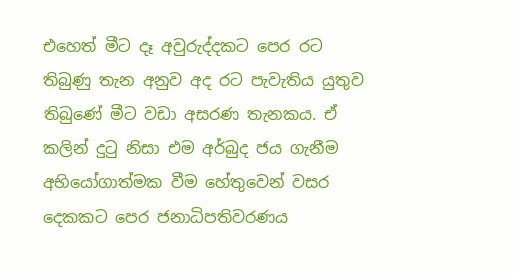එහෙත් මීට දෑ අවුරුද්දකට පෙර රට තිබුණු තැන අනුව අද රට පැවැතිය යුතුව තිබුණේ මීට වඩා අසරණ තැනකය. ඒ කලින් දුටු නිසා එම අර්බුද ජය ගැනීම අභියෝගාත්මක වීම හේතුවෙන් වසර දෙකකට පෙර ජනාධිපතිවරණය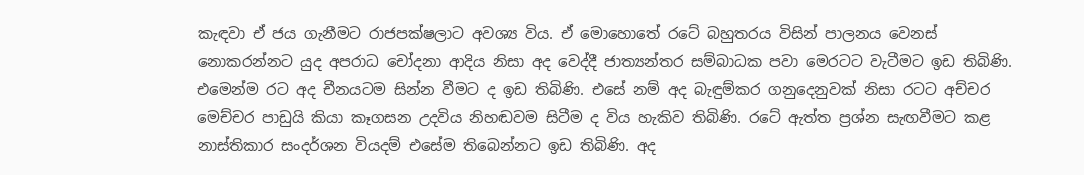කැඳවා ඒ ජය ගැනීමට රාජපක්ෂලාට අවශ්‍ය විය. ඒ මොහොතේ රටේ බහුතරය විසින් පාලනය වෙනස් නොකරන්නට යුද අපරාධ චෝදනා ආදිය නිසා අද වෙද්දී ජාත්‍යන්තර සම්බාධක පවා මෙරටට වැටීමට ඉඩ තිබිණි. එමෙන්ම රට අද චීනයටම සින්න වීමට ද ඉඩ තිබිණි. එසේ නම් අද බැඳුම්කර ගනුදෙනුවක් නිසා රටට අච්චර මෙච්චර පාඩුයි කියා කෑගසන උදවිය නිහඬවම සිටීම ද විය හැකිව තිබිණි. රටේ ඇත්ත ප්‍රශ්න සැඟවීමට කළ නාස්තිකාර සංදර්ශන වියදම් එසේම තිබෙන්නට ඉඩ තිබිණි. අද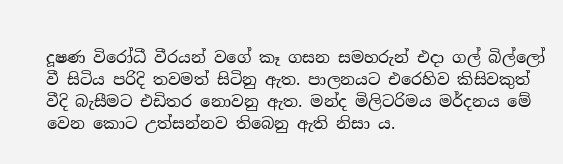දූෂණ විරෝධී වීරයන් වගේ කෑ ගසන සමහරුන් එදා ගල් බිල්ලෝ වී සිටිය පරිදි තවමත් සිටිනු ඇත. පාලනයට එරෙහිව කිසිවකුත් වීදි බැසීමට එඩිතර නොවනු ඇත. මන්ද මිලිටරිමය මර්දනය මේ වෙන කොට උත්සන්නව තිබෙනු ඇති නිසා ය.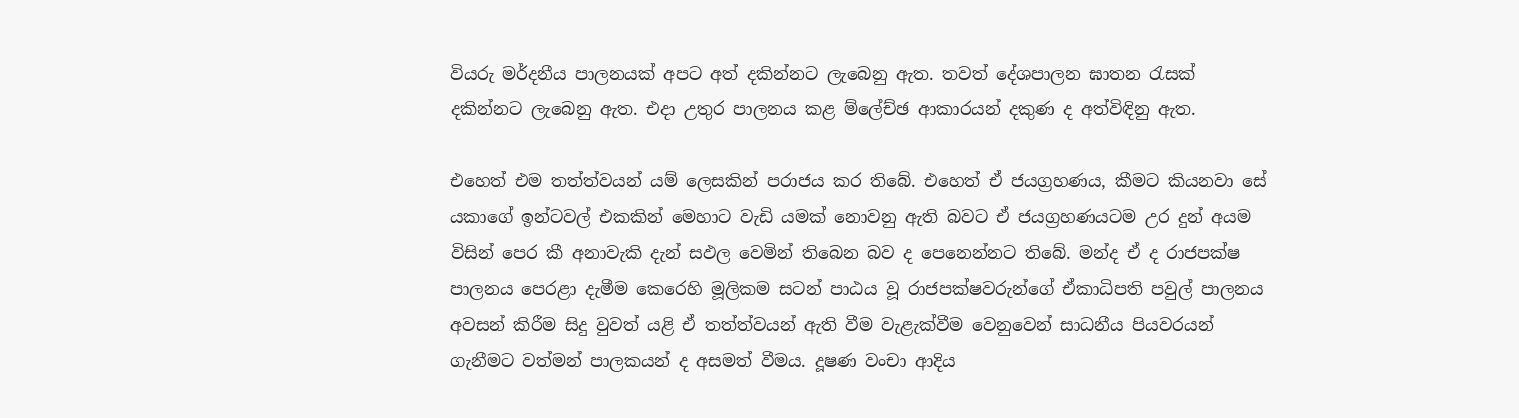වියරු මර්දනීය පාලනයක් අපට අත් දකින්නට ලැබෙනු ඇත. තවත් දේශපාලන ඝාතන රැසක් දකින්නට ලැබෙනු ඇත. එදා උතුර පාලනය කළ ම්ලේච්ඡ ආකාරයන් දකුණ ද අත්විඳිනු ඇත.

එහෙත් එම තත්ත්වයන් යම් ලෙසකින් පරාජය කර තිබේ. එහෙත් ඒ ජයග්‍රහණය, කීමට කියනවා සේ යකාගේ ඉන්ටවල් එකකින් මෙහාට වැඩි යමක් නොවනු ඇති බවට ඒ ජයග්‍රහණයටම උර දුන් අයම විසින් පෙර කී අනාවැකි දැන් සඵල වෙමින් තිබෙන බව ද පෙනෙන්නට තිබේ. මන්ද ඒ ද රාජපක්ෂ පාලනය පෙරළා දැමීම කෙරෙහි මූලිකම සටන් පාඨය වූ රාජපක්ෂවරුන්ගේ ඒකාධිපති පවුල් පාලනය අවසන් කිරීම සිදු වුවත් යළි ඒ තත්ත්වයන් ඇති වීම වැළැක්වීම වෙනුවෙන් සාධනීය පියවරයන් ගැනීමට වත්මන් පාලකයන් ද අසමත් වීමය. දූෂණ වංචා ආදිය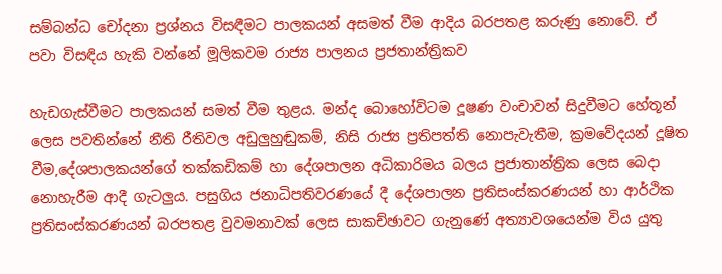සම්බන්ධ චෝදනා ප්‍රශ්නය විසඳීමට පාලකයන් අසමත් වීම ආදිය බරපතළ කරුණු නොවේ. ඒ පවා විසඳිය හැකි වන්නේ මූලිකවම රාජ්‍ය පාලනය ප්‍රජතාන්ත්‍රිකව

හැඩගැස්වීමට පාලකයන් සමත් වීම තුළය. මන්ද බොහෝවිටම දූෂණ වංචාවන් සිදුවීමට හේතූන් ලෙස පවතින්නේ නීති රීතිවල අඩුලුහුඬුකම්, නිසි රාජ්‍ය ප්‍රතිපත්ති නොපැවැතීම, ක්‍රමවේදයන් දූෂිත වීම,දේශපාලකයන්ගේ තක්කඩිකම් හා දේශපාලන අධිකාරිමය බලය ප්‍රජාතාන්ත්‍රික ලෙස බෙදා නොහැරීම ආදී ගැටලුය. පසුගිය ජනාධිපතිවරණයේ දී දේශපාලන ප්‍රතිසංස්කරණයන් හා ආර්ථික ප්‍රතිසංස්කරණයන් බරපතළ වුවමනාවක් ලෙස සාකච්ඡාවට ගැනුණේ අත්‍යාවශයෙන්ම විය යුතු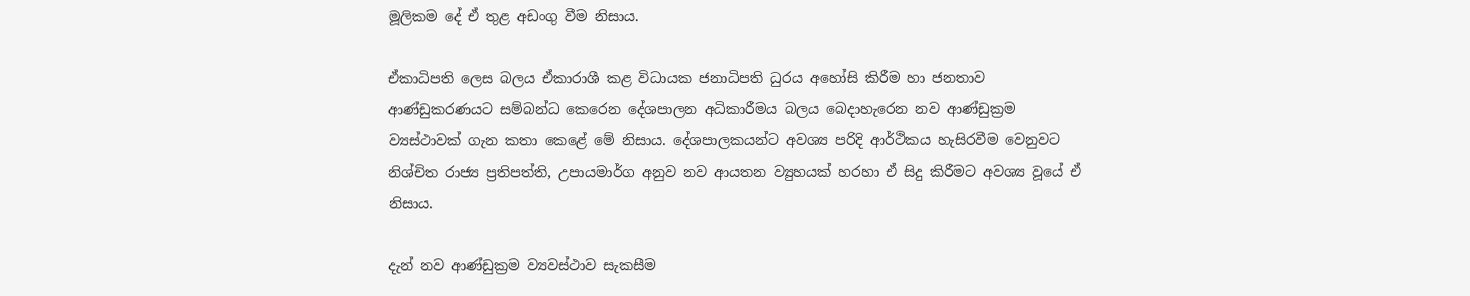මූලිකම දේ ඒ තුළ අඩංගු වීම නිසාය.

ඒකාධිපති ලෙස බලය ඒකාරාශී කළ විධායක ජනාධිපති ධුරය අහෝසි කිරීම හා ජනතාව ආණ්ඩුකරණයට සම්බන්ධ කෙරෙන දේශපාලන අධිකාරීමය බලය බෙදාහැරෙන නව ආණ්ඩුක්‍රම ව්‍යස්ථාවක් ගැන කතා කෙළේ මේ නිසාය. දේශපාලකයන්ට අවශ්‍ය පරිදි ආර්ථිකය හැසිරවීම වෙනුවට නිශ්චිත රාජ්‍ය ප්‍රතිපත්ති, උපායමාර්ග අනුව නව ආයතන ව්‍යුහයක් හරහා ඒ සිදු කිරීමට අවශ්‍ය වූයේ ඒ නිසාය.

දැන් නව ආණ්ඩුක්‍රම ව්‍යවස්ථාව සැකසීම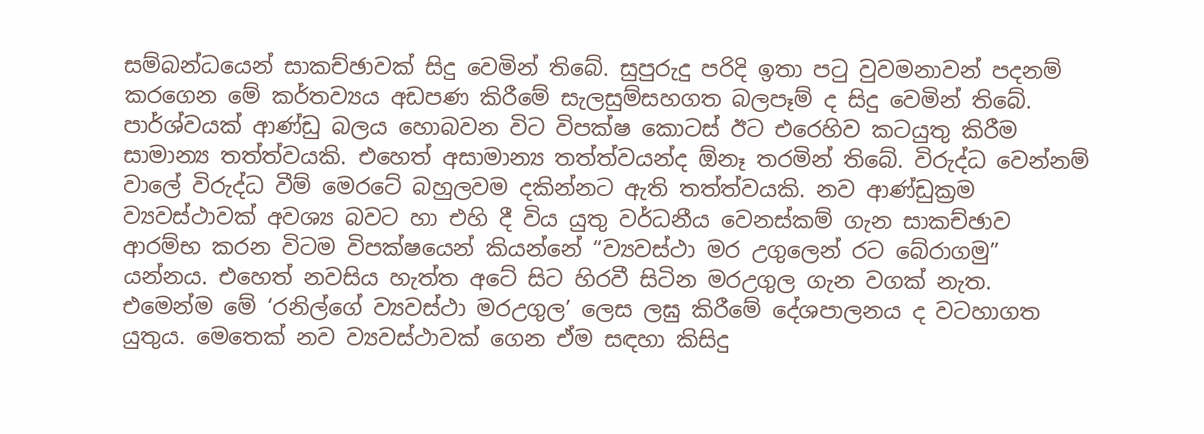සම්බන්ධයෙන් සාකච්ඡාවක් සිදු වෙමින් තිබේ. සුපුරුදු පරිදි ඉතා පටු වුවමනාවන් පදනම් කරගෙන මේ කර්තව්‍යය අඩපණ කිරීමේ සැලසුම්සහගත බලපෑම් ද සිදු වෙමින් තිබේ. පාර්ශ්වයක් ආණ්ඩු බලය හොබවන විට විපක්ෂ කොටස් ඊට එරෙහිව කටයුතු කිරීම සාමාන්‍ය තත්ත්වයකි. එහෙත් අසාමාන්‍ය තත්ත්වයන්ද ඕනෑ තරමින් තිබේ. විරුද්ධ වෙන්නම් වාලේ විරුද්ධ වීම් මෙරටේ බහුලවම දකින්නට ඇති තත්ත්වයකි. නව ආණ්ඩුක්‍රම ව්‍යවස්ථාවක් අවශ්‍ය බවට හා එහි දී විය යුතු වර්ධනීය වෙනස්කම් ගැන සාකච්ඡාව ආරම්භ කරන විටම විපක්ෂයෙන් කියන්නේ “ව්‍යවස්ථා මර උගුලෙන් රට බේරාගමු” යන්නය. එහෙත් නවසිය හැත්ත අටේ සිට හිරවී සිටින මරඋගුල ගැන වගක් නැත. එමෙන්ම මේ ‘රනිල්ගේ ව්‍යවස්ථා මරඋගුල’ ලෙස ලඝු කිරීමේ දේශපාලනය ද වටහාගත යුතුය. මෙතෙක් නව ව්‍යවස්ථාවක් ගෙන ඒම සඳහා කිසිදු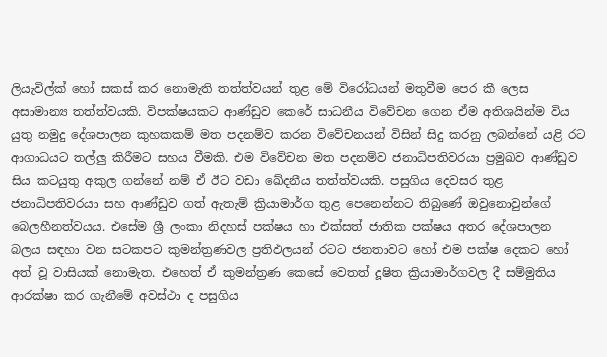ලියැවිල්ක් හෝ සකස් කර නොමැති තත්ත්වයන් තුළ මේ විරෝධයන් මතුවීම පෙර කී ලෙස අසාමාන්‍ය තත්ත්වයකි. විපක්ෂයකට ආණ්ඩුව කෙරේ සාධනීය විවේචන ගෙන ඒම අතිශයින්ම විය යුතු නමුදු දේශපාලන කුහකකම් මත පදනම්ව කරන විවේචනයන් විසින් සිදු කරනු ලබන්නේ යළි රට ආගාධයට තල්ලු කිරීමට සහය වීමකි. එම විවේචන මත පදනම්ව ජනාධිපතිවරයා ප්‍රමුඛව ආණ්ඩුව සිය කටයුතු අකුල ගන්නේ නම් ඒ ඊට වඩා ඛේදනීය තත්ත්වයකි. පසුගිය දෙවසර තුළ ජනාධිපතිවරයා සහ ආණ්ඩුව ගත් ඇතැම් ක්‍රියාමාර්ග තුළ පෙනෙන්නට තිබුණේ ඔවුනොවුන්ගේ බෙලහීනත්වයය. එසේම ශ්‍රී ලංකා නිදහස් පක්ෂය හා එක්සත් ජාතික පක්ෂය අතර දේශපාලන බලය සඳහා වන සටකපට කුමන්ත්‍රණවල ප්‍රතිඵලයන් රටට ජනතාවට හෝ එම පක්ෂ දෙකට හෝ අත් වූ වාසියක් නොමැත. එහෙත් ඒ කුමන්ත්‍රණ කෙසේ වෙතත් දූෂිත ක්‍රියාමාර්ගවල දී සම්මුතිය ආරක්ෂා කර ගැනීමේ අවස්ථා ද පසුගිය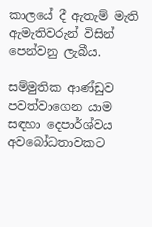කාලයේ දී ඇතැම් මැති ඇමැතිවරුන් විසින් පෙන්වනු ලැබීය.

සම්මුතික ආණ්ඩුව පවත්වාගෙන යාම සඳහා දෙපාර්ශ්වය අවබෝධතාවකට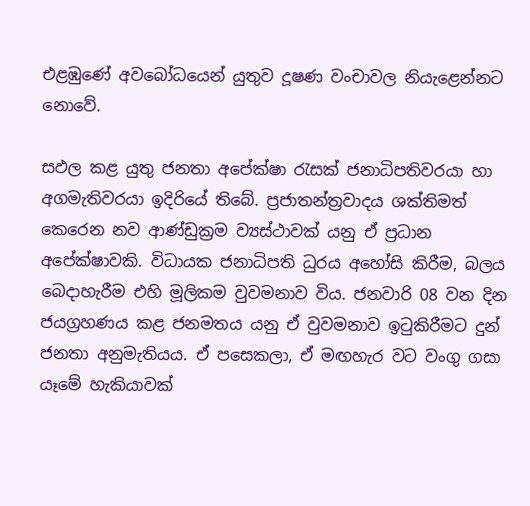එළඹුණේ අවබෝධයෙන් යුතුව දූෂණ වංචාවල නියැළෙන්නට නොවේ.

සඵල කළ යුතු ජනතා අපේක්ෂා රැසක් ජනාධිපතිවරයා හා අගමැතිවරයා ඉදිරියේ තිබේ. ප්‍රජාතන්ත්‍රවාදය ශක්තිමත් කෙරෙන නව ආණ්ඩුක්‍රම ව්‍යස්ථාවක් යනු ඒ ප්‍රධාන අපේක්ෂාවකි. විධායක ජනාධිපති ධුරය අහෝසි කිරීම, බලය බෙදාහැරීම එහි මූලිකම වුවමනාව විය. ජනවාරි 08 වන දින ජයග්‍රහණය කළ ජනමතය යනු ඒ වුවමනාව ඉටුකිරීමට දුන් ජනතා අනුමැතියය. ඒ පසෙකලා, ඒ මඟහැර වට වංගු ගසා යෑමේ හැකියාවක්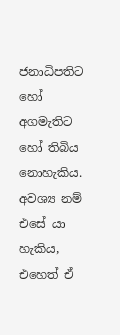ජනාධිපතිට හෝ අගමැතිට හෝ තිබිය නොහැකිය. අවශ්‍ය නම් එසේ යා හැකිය, එහෙත් ඒ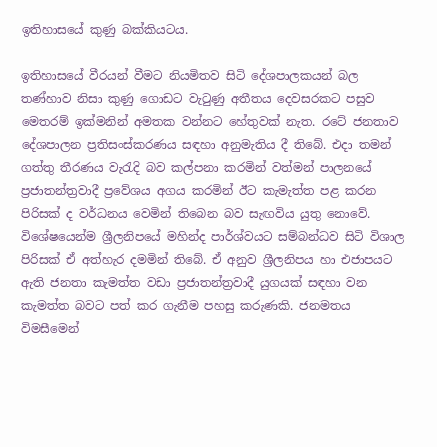ඉතිහාසයේ කුණු බක්කියටය.

ඉතිහාසයේ වීරයන් වීමට නියමිතව සිටි දේශපාලකයන් බල තණ්හාව නිසා කුණු ගොඩට වැටුණු අතීතය දෙවසරකට පසුව මෙතරම් ඉක්මනින් අමතක වන්නට හේතුවක් නැත. රටේ ජනතාව දේශපාලන ප්‍රතිසංස්කරණය සඳහා අනුමැතිය දී තිබේ. එදා තමන් ගත්තු තීරණය වැරැදි බව කල්පනා කරමින් වත්මන් පාලනයේ ප්‍රජාතන්ත්‍රවාදී ප්‍රවේශය අගය කරමින් ඊට කැමැත්ත පළ කරන පිරිසක් ද වර්ධනය වෙමින් තිබෙන බව සැඟවිය යුතු නොවේ. විශේෂයෙන්ම ශ්‍රීලනිපයේ මහින්ද පාර්ශ්වයට සම්බන්ධව සිටි විශාල පිරිසක් ඒ අත්හැර දමමින් තිබේ. ඒ අනුව ශ්‍රීලනිපය හා එජාපයට ඇති ජනතා කැමත්ත වඩා ප්‍රජාතන්ත්‍රවාදී යුගයක් සඳහා වන කැමත්ත බවට පත් කර ගැනීම පහසු කරුණකි. ජනමතය විමසීමෙන්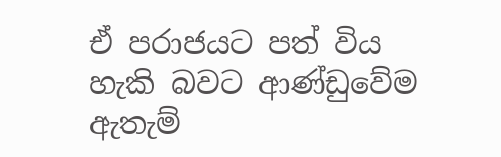ඒ පරාජයට පත් විය හැකි බවට ආණ්ඩුවේම ඇතැම්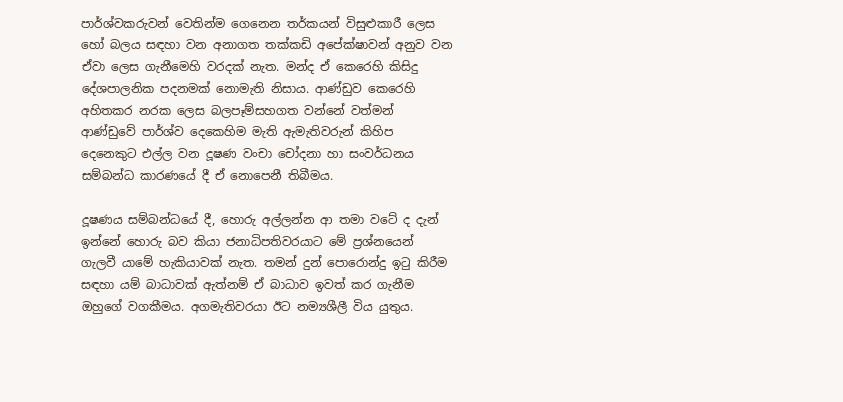පාර්ශ්වකරුවන් වෙතින්ම ගෙනෙන තර්කයන් විසුළුකාරී ලෙස හෝ බලය සඳහා වන අනාගත තක්කඩි අපේක්ෂාවන් අනුව වන ඒවා ලෙස ගැනීමෙහි වරදක් නැත. මන්ද ඒ කෙරෙහි කිසිදු දේශපාලනික පදනමක් නොමැති නිසාය. ආණ්ඩුව කෙරෙහි අහිතකර නරක ලෙස බලපෑම්සහගත වන්නේ වත්මන් ආණ්ඩුවේ පාර්ශ්ව දෙකෙහිම මැති ඇමැතිවරුන් කිහිප දෙනෙකුට එල්ල වන දූෂණ වංචා චෝදනා හා සංවර්ධනය සම්බන්ධ කාරණයේ දී ඒ නොපෙනී තිබීමය.

දූෂණය සම්බන්ධයේ දී, හොරු අල්ලන්න ආ තමා වටේ ද දැන් ඉන්නේ හොරු බව කියා ජනාධිපතිවරයාට මේ ප්‍රශ්නයෙන් ගැලවී යාමේ හැකියාවක් නැත. තමන් දුන් පොරොන්දු ඉටු කිරීම සඳහා යම් බාධාවක් ඇත්නම් ඒ බාධාව ඉවත් කර ගැනීම ඔහුගේ වගකීමය. අගමැතිවරයා ඊට නම්‍යශීලී විය යුතුය.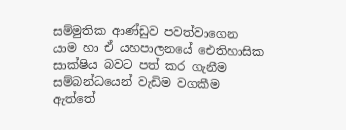සම්මුතික ආණ්ඩුව පවත්වාගෙන යාම හා ඒ යහපාලනයේ ඓතිහාසික සාක්ෂිය බවට පත් කර ගැනීම සම්බන්ධයෙන් වැඩිම වගකීම ඇත්තේ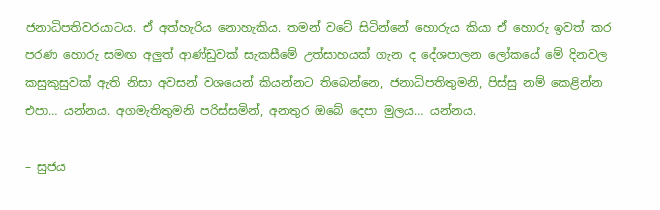ජනාධිපතිවරයාටය. ඒ අත්හැරිය නොහැකිය. තමන් වටේ සිටින්නේ හොරුය කියා ඒ හොරු ඉවත් කර පරණ හොරු සමඟ අලුත් ආණ්ඩුවක් සැකසීමේ උත්සාහයක් ගැන ද දේශපාලන ලෝකයේ මේ දිනවල කසුකුසුවක් ඇති නිසා අවසන් වශයෙන් කියන්නට තිබෙන්නෙ, ජනාධිපතිතුමනි, පිස්සු නම් කෙළින්න එපා… යන්නය. අගමැතිතුමනි පරිස්සමින්, අනතුර ඔබේ දෙපා මුලය… යන්නය.

– සුජය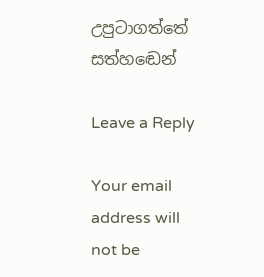උපුටාගත්තේ සත්හඬෙන්

Leave a Reply

Your email address will not be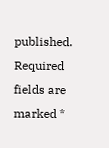published. Required fields are marked *